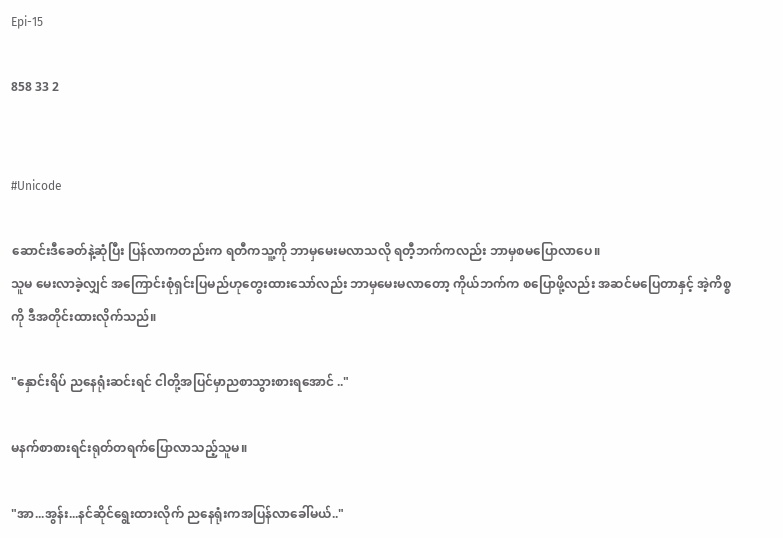Epi-15

858 33 2


#Unicode

ဆောင်းဒီခေတ်နဲ့ဆုံပြီး ပြန်လာကတည်းက ရတီကသူ့ကို ဘာမှမေးမလာသလို ရတီ့ဘက်ကလည်း ဘာမှစမပြောလာပေ။
သူမ မေးလာခဲ့လျှင် အကြောင်းစုံရှင်းပြမည်ဟုတွေးထားသော်လည်း ဘာမှမေးမလာတော့ ကိုယ်ဘက်က စပြောဖို့လည်း အဆင်မပြေတာနှင့် အဲ့ကိစ္စကို ဒီအတိုင်းထားလိုက်သည်။

"နှောင်းရိပ် ညနေရုံးဆင်းရင် ငါတို့အပြင်မှာညစာသွားစားရအောင် .."

မနက်စာစားရင်းရုတ်တရက်ပြောလာသည့်သူမ။

"အာ...အွန်း...နင်ဆိုင်ရွေးထားလိုက် ညနေရုံးကအပြန်လာခေါ်မယ်.."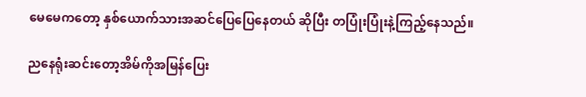မေမေကတော့ နှစ်ယောက်သားအဆင်ပြေပြေနေတယ် ဆိုပြီး တပြုံးပြုံးနဲ့ကြည့်နေသည်။

ညနေရုံးဆင်းတော့အိမ်ကိုအမြန်ပြေး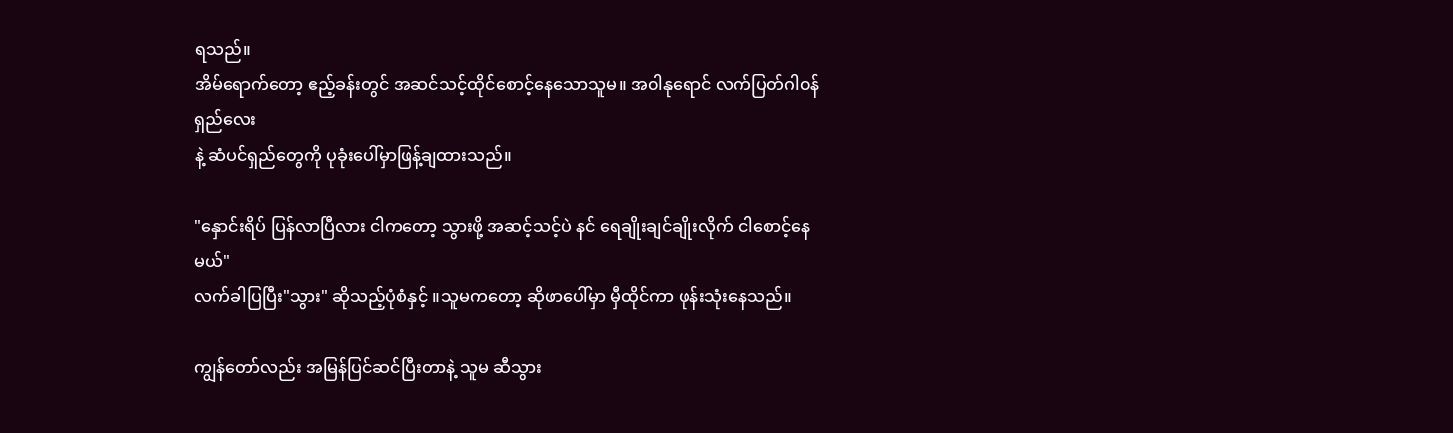ရသည်။
အိမ်ရောက်တော့ ဧည့်ခန်းတွင် အဆင်သင့်ထိုင်စောင့်နေသောသူမ။ အ၀ါနုရောင် လက်ပြတ်ဂါ၀န်ရှည်လေး
နဲ့ ဆံပင်ရှည်တွေကို ပုခုံးပေါ်မှာဖြန့်ချထားသည်။

"နှောင်းရိပ် ပြန်လာပြီလား ငါကတော့ သွားဖို့ အဆင့်သင့်ပဲ နင် ရေချိုးချင်ချိုးလိုက် ငါစောင့်နေမယ်"
လက်ခါပြပြီး"သွား" ဆိုသည့်ပုံစံနှင့် ။သူမကတော့ ဆိုဖာပေါ်မှာ မှီထိုင်ကာ ဖုန်းသုံးနေသည်။

ကျွန်တော်လည်း အမြန်ပြင်ဆင်ပြီးတာနဲ့ သူမ ဆီသွား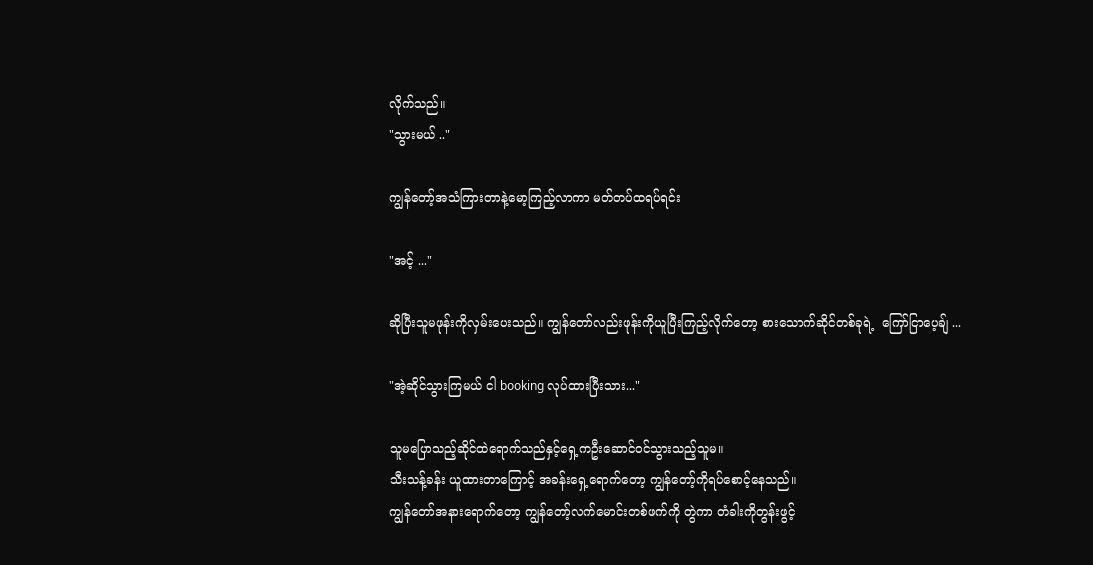လိုက်သည်။
"သွားမယ် .."

ကျွန်တော့်အသံကြားတာနဲ့မော့ကြည့်လာကာ မတ်တပ်ထရပ်ရင်း

"အင့် ..."

ဆိုပြီးသူမဖုန်းကိုလှမ်းပေးသည်။ ကျွန်တော်လည်းဖုန်းကိုယူပြီးကြည့်လိုက်တော့ စားသောက်ဆိုင်တစ်ခုရဲ့  ကြော်ငြာပေ့ချ် ...

"အဲ့ဆိုင်သွားကြမယ် ငါ booking လုပ်ထားပြီးသား..."

သူမပြောသည့်ဆိုင်ထဲရောက်သည်နှင့်ရှေ့ကဦးဆောင်၀င်သွားသည့်သူမ။
သီးသန့်ခန်း ယူထားတာကြောင့် အခန်းရှေ့ရောက်တော့ ကျွန်တော့်ကိုရပ်စောင့်နေသည်။
ကျွန်တော်အနားရောက်တော့ ကျွန်တော့်လက်မောင်းတစ်ဖက်ကို တွဲကာ တံခါးကိုတွန်းဖွင့်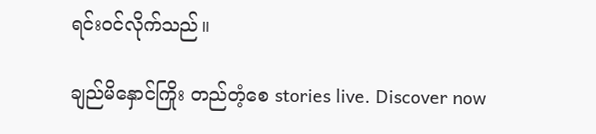ရင်း၀င်လိုက်သည်။

ချည်မိနှောင်ကြိုး တည်တံ့စေ stories live. Discover now